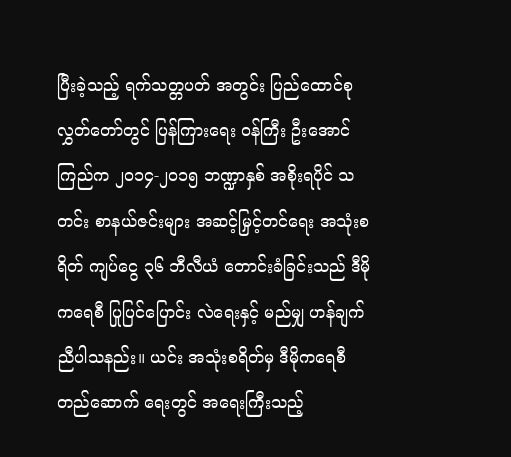ပြီးခဲ့သည့် ရက်သတ္တပတ် အတွင်း ပြည်ထောင်စု လွှတ်တော်တွင် ပြန်ကြားရေး ဝန်ကြီး ဦးအောင်ကြည်က ၂၀၁၄-၂၀၁၅ ဘဏ္ဍာနှစ် အစိုးရပိုင် သတင်း စာနယ်ဇင်းများ အဆင့်မြှင့်တင်ရေး အသုံးစရိတ် ကျပ်ငွေ ၃၆ ဘီလီယံ တောင်းခံခြင်းသည် ဒီမိုကရေစီ ပြုပြင်ပြောင်း လဲရေးနှင့် မည်မျှ ဟန်ချက် ညီပါသနည်း။ ယင်း အသုံးစရိတ်မှ ဒီမိုကရေစီ တည်ဆောက် ရေးတွင် အရေးကြီးသည့်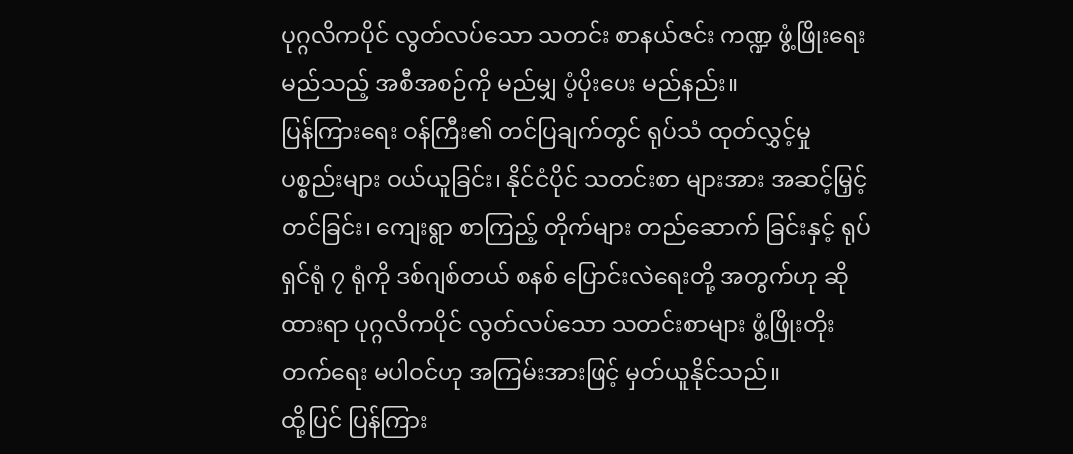ပုဂ္ဂလိကပိုင် လွတ်လပ်သော သတင်း စာနယ်ဇင်း ကဏ္ဍ ဖွံ့ဖြိုးရေး မည်သည့် အစီအစဉ်ကို မည်မျှ ပံ့ပိုးပေး မည်နည်း။
ပြန်ကြားရေး ဝန်ကြီး၏ တင်ပြချက်တွင် ရုပ်သံ ထုတ်လွှင့်မှု ပစ္စည်းများ ဝယ်ယူခြင်း၊ နိုင်ငံပိုင် သတင်းစာ များအား အဆင့်မြှင့် တင်ခြင်း၊ ကျေးရွာ စာကြည့် တိုက်များ တည်ဆောက် ခြင်းနှင့် ရုပ်ရှင်ရုံ ၇ ရုံကို ဒစ်ဂျစ်တယ် စနစ် ပြောင်းလဲရေးတို့ အတွက်ဟု ဆိုထားရာ ပုဂ္ဂလိကပိုင် လွတ်လပ်သော သတင်းစာများ ဖွံ့ဖြိုးတိုးတက်ရေး မပါဝင်ဟု အကြမ်းအားဖြင့် မှတ်ယူနိုင်သည်။
ထို့ပြင် ပြန်ကြား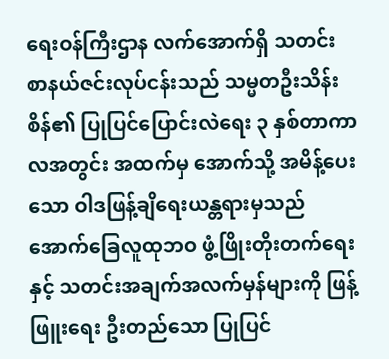ရေးဝန်ကြီးဌာန လက်အောက်ရှိ သတင်းစာနယ်ဇင်းလုပ်ငန်းသည် သမ္မတဦးသိန်းစိန်၏ ပြုပြင်ပြောင်းလဲရေး ၃ နှစ်တာကာလအတွင်း အထက်မှ အောက်သို့ အမိန့်ပေးသော ဝါဒဖြန့်ချိရေးယန္တရားမှသည် အောက်ခြေလူထုဘဝ ဖွံ့ဖြိုးတိုးတက်ရေးနှင့် သတင်းအချက်အလက်မှန်များကို ဖြန့်ဖြူးရေး ဦးတည်သော ပြုပြင်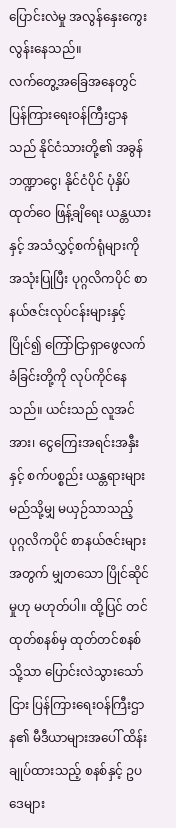ပြောင်းလဲမှု အလွန်နှေးကွေးလွန်းနေသည်။
လက်တွေ့အခြေအနေတွင် ပြန်ကြားရေးဝန်ကြီးဌာနသည် နိုင်ငံသားတို့၏ အခွန်ဘဏ္ဍာငွေ၊ နိုင်ငံပိုင် ပုံနှိပ် ထုတ်ဝေ ဖြန့်ချိရေး ယန္တယားနှင့် အသံလွှင့်စက်ရုံများကို အသုံးပြုပြီး ပုဂ္ဂလိကပိုင် စာနယ်ဇင်းလုပ်ငန်းများနှင့် ပြိုင်၍ ကြော်ငြာရှာဖွေလက်ခံခြင်းတို့ကို လုပ်ကိုင်နေသည်။ ယင်းသည် လူအင်အား၊ ငွေကြေးအရင်းအနှီးနှင့် စက်ပစ္စည်း ယန္တရားများ မည်သို့မျှ မယှဉ်သာသည့် ပုဂ္ဂလိကပိုင် စာနယ်ဇင်းများအတွက် မျှတသော ပြိုင်ဆိုင်မှုဟု မဟုတ်ပါ။ ထို့ပြင် တင်ထုတ်စနစ်မှ ထုတ်တင်စနစ်သို့သာ ပြောင်းလဲသွားသော်ငြား ပြန်ကြားရေးဝန်ကြီးဌာန၏ မီဒီယာများအပေါ် ထိန်းချုပ်ထားသည့် စနစ်နှင့် ဥပဒေများ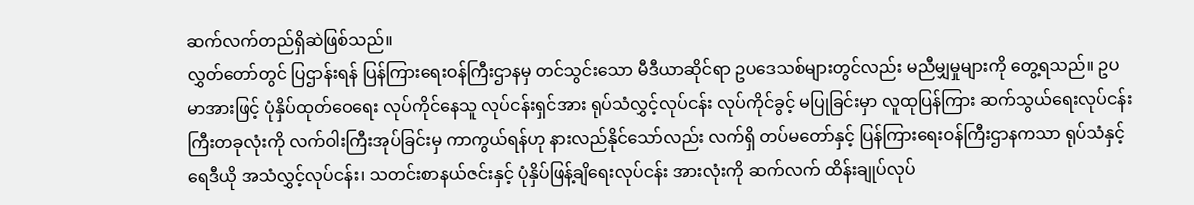ဆက်လက်တည်ရှိဆဲဖြစ်သည်။
လွှတ်တော်တွင် ပြဌာန်းရန် ပြန်ကြားရေးဝန်ကြီးဌာနမှ တင်သွင်းသော မီဒီယာဆိုင်ရာ ဥပဒေသစ်များတွင်လည်း မညီမျှမှုများကို တွေ့ရသည်။ ဥပမာအားဖြင့် ပုံနှိပ်ထုတ်ဝေရေး လုပ်ကိုင်နေသူ လုပ်ငန်းရှင်အား ရုပ်သံလွှင့်လုပ်ငန်း လုပ်ကိုင်ခွင့် မပြုခြင်းမှာ လူထုပြန်ကြား ဆက်သွယ်ရေးလုပ်ငန်းကြီးတခုလုံးကို လက်ဝါးကြီးအုပ်ခြင်းမှ ကာကွယ်ရန်ဟု နားလည်နိုင်သော်လည်း လက်ရှိ တပ်မတော်နှင့် ပြန်ကြားရေးဝန်ကြီးဌာနကသာ ရုပ်သံနှင့် ရေဒီယို အသံလွှင့်လုပ်ငန်း၊ သတင်းစာနယ်ဇင်းနှင့် ပုံနှိပ်ဖြန့်ချိရေးလုပ်ငန်း အားလုံးကို ဆက်လက် ထိန်းချုပ်လုပ်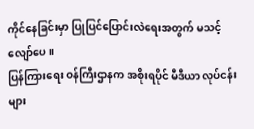ကိုင်နေခြင်းမှာ ပြုပြင်ပြောင်းလဲရေးအတွက် မသင့်လျော်ပေ။
ပြန်ကြားရေး ဝန်ကြီးဌာနက အစိုးရပိုင် မီဒီယာ လုပ်ငန်းများ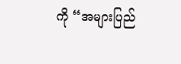ကို “အများပြည်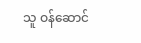သူ ဝန်ဆောင်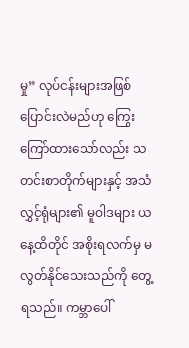မှု” လုပ်ငန်းများအဖြစ် ပြောင်းလဲမည်ဟု ကြွေးကြော်ထားသော်လည်း သတင်းစာတိုက်များနှင့် အသံလွှင့်ရုံများ၏ မူဝါဒများ ယနေ့ထိတိုင် အစိုးရလက်မှ မလွတ်နိုင်သေးသည်ကို တွေ့ရသည်။ ကမ္ဘာပေါ်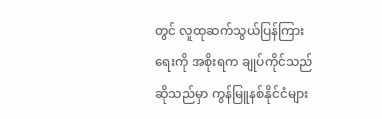တွင် လူထုဆက်သွယ်ပြန်ကြားရေးကို အစိုးရက ချုပ်ကိုင်သည်ဆိုသည်မှာ ကွန်မြူနစ်နိုင်ငံများ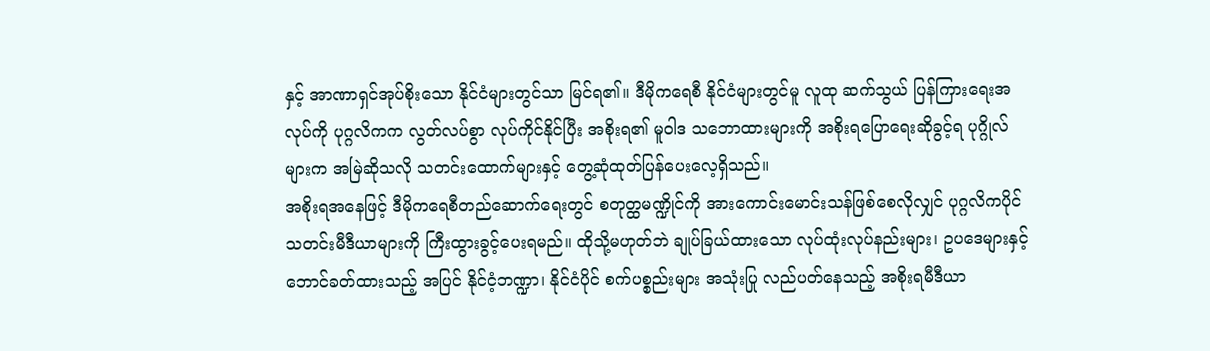နှင့် အာဏာရှင်အုပ်စိုးသော နိုင်ငံများတွင်သာ မြင်ရ၏။ ဒီမိုကရေစီ နိုင်ငံများတွင်မူ လူထု ဆက်သွယ် ပြန်ကြားရေးအလုပ်ကို ပုဂ္ဂလိကက လွတ်လပ်စွာ လုပ်ကိုင်နိုင်ပြီး အစိုးရ၏ မူဝါဒ သဘောထားများကို အစိုးရပြောရေးဆိုခွင့်ရ ပုဂ္ဂိုလ်များက အမြဲဆိုသလို သတင်းထောက်များနှင့် တွေ့ဆုံထုတ်ပြန်ပေးလေ့ရှိသည်။
အစိုးရအနေဖြင့် ဒီမိုကရေစီတည်ဆောက်ရေးတွင် စတုတ္ထမဏ္ဍိုင်ကို အားကောင်းမောင်းသန်ဖြစ်စေလိုလျှင် ပုဂ္ဂလိကပိုင် သတင်းမီဒီယာများကို ကြီးထွားခွင့်ပေးရမည်။ ထိုသို့မဟုတ်ဘဲ ချုပ်ခြယ်ထားသော လုပ်ထုံးလုပ်နည်းများ၊ ဥပဒေများနှင့် ဘောင်ခတ်ထားသည့် အပြင် နိုင်ငံ့ဘဏ္ဍာ၊ နိုင်ငံပိုင် စက်ပစ္စည်းများ အသုံးပြု လည်ပတ်နေသည့် အစိုးရမီဒီယာ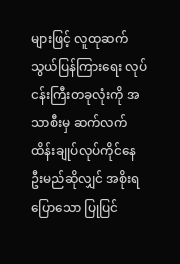များဖြင့် လူထုဆက်သွယ်ပြန်ကြားရေး လုပ်ငန်းကြီးတခုလုံးကို အသာစီးမှ ဆက်လက် ထိန်းချုပ်လုပ်ကိုင်နေဦးမည်ဆိုလျှင် အစိုးရပြောသော ပြုပြင်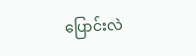ပြောင်းလဲ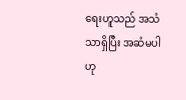ရေးဟူသည် အသံသာရှိပြီး အဆံမပါဟု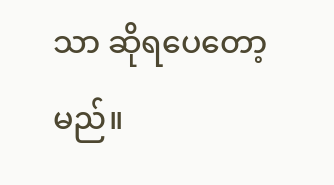သာ ဆိုရပေတော့မည်။